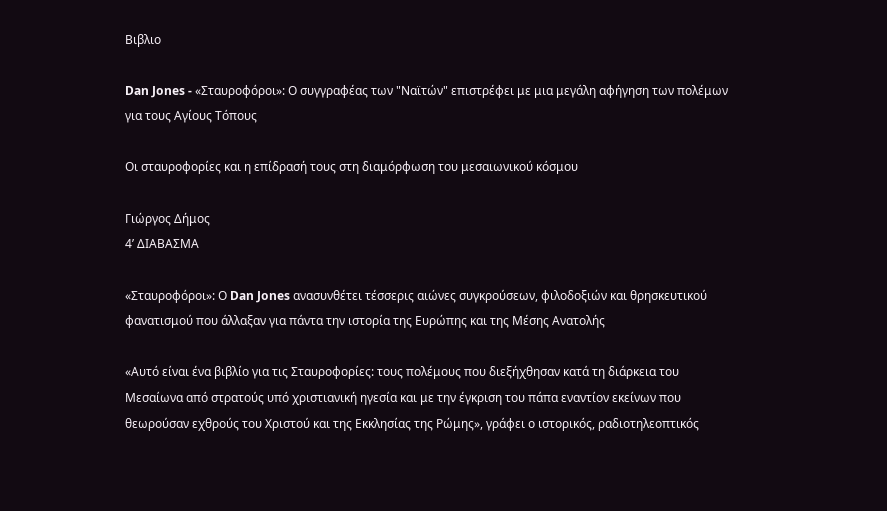Βιβλιο

Dan Jones - «Σταυροφόροι»: Ο συγγραφέας των "Ναϊτών" επιστρέφει με μια μεγάλη αφήγηση των πολέμων για τους Αγίους Τόπους

Οι σταυροφορίες και η επίδρασή τους στη διαμόρφωση του μεσαιωνικού κόσμου

Γιώργος Δήμος
4’ ΔΙΑΒΑΣΜΑ

«Σταυροφόροι»: Ο Dan Jones ανασυνθέτει τέσσερις αιώνες συγκρούσεων, φιλοδοξιών και θρησκευτικού φανατισμού που άλλαξαν για πάντα την ιστορία της Ευρώπης και της Μέσης Ανατολής

«Αυτό είναι ένα βιβλίο για τις Σταυροφορίες: τους πολέμους που διεξήχθησαν κατά τη διάρκεια του Μεσαίωνα από στρατούς υπό χριστιανική ηγεσία και με την έγκριση του πάπα εναντίον εκείνων που θεωρούσαν εχθρούς του Χριστού και της Εκκλησίας της Ρώμης», γράφει ο ιστορικός, ραδιοτηλεοπτικός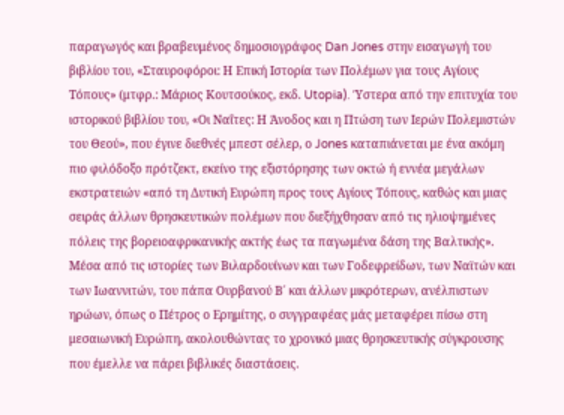παραγωγός και βραβευμένος δημοσιογράφος Dan Jones στην εισαγωγή του βιβλίου του, «Σταυροφόροι: Η Επική Ιστορία των Πολέμων για τους Αγίους Τόπους» (μτφρ.: Μάριος Κουτσούκος, εκδ. Utopia). Ύστερα από την επιτυχία του ιστορικού βιβλίου του, «Οι Ναΐτες: Η Άνοδος και η Πτώση των Ιερών Πολεμιστών του Θεού», που έγινε διεθνές μπεστ σέλερ, ο Jones καταπιάνεται με ένα ακόμη πιο φιλόδοξο πρότζεκτ, εκείνο της εξιστόρησης των οκτώ ή εννέα μεγάλων εκστρατειών «από τη Δυτική Ευρώπη προς τους Αγίους Τόπους, καθώς και μιας σειράς άλλων θρησκευτικών πολέμων που διεξήχθησαν από τις ηλιοψημένες πόλεις της βορειοαφρικανικής ακτής έως τα παγωμένα δάση της Βαλτικής». Μέσα από τις ιστορίες των Βιλαρδουίνων και των Γοδεφρείδων, των Ναϊτών και των Ιωαννιτών, του πάπα Ουρβανού Β΄ και άλλων μικρότερων, ανέλπιστων ηρώων, όπως ο Πέτρος ο Ερημίτης, ο συγγραφέας μάς μεταφέρει πίσω στη μεσαιωνική Ευρώπη, ακολουθώντας το χρονικό μιας θρησκευτικής σύγκρουσης που έμελλε να πάρει βιβλικές διαστάσεις.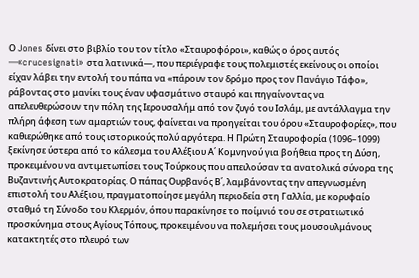Ο Jones δίνει στο βιβλίο του τον τίτλο «Σταυροφόροι», καθώς ο όρος αυτός —«crucesignati» στα λατινικά—, που περιέγραφε τους πολεμιστές εκείνους οι οποίοι είχαν λάβει την εντολή του πάπα να «πάρουν τον δρόμο προς τον Πανάγιο Τάφο», ράβοντας στο μανίκι τους έναν υφασμάτινο σταυρό και πηγαίνοντας να απελευθερώσουν την πόλη της Ιερουσαλήμ από τον ζυγό του Ισλάμ, με αντάλλαγμα την πλήρη άφεση των αμαρτιών τους, φαίνεται να προηγείται του όρου «Σταυροφορίες», που καθιερώθηκε από τους ιστορικούς πολύ αργότερα. Η Πρώτη Σταυροφορία (1096–1099) ξεκίνησε ύστερα από το κάλεσμα του Αλέξιου Α΄ Κομνηνού για βοήθεια προς τη Δύση, προκειμένου να αντιμετωπίσει τους Τούρκους που απειλούσαν τα ανατολικά σύνορα της Βυζαντινής Αυτοκρατορίας. Ο πάπας Ουρβανός Β΄, λαμβάνοντας την απεγνωσμένη επιστολή του Αλέξιου, πραγματοποίησε μεγάλη περιοδεία στη Γαλλία, με κορυφαίο σταθμό τη Σύνοδο του Κλερμόν, όπου παρακίνησε το ποίμνιό του σε στρατιωτικό προσκύνημα στους Αγίους Τόπους, προκειμένου να πολεμήσει τους μουσουλμάνους κατακτητές στο πλευρό των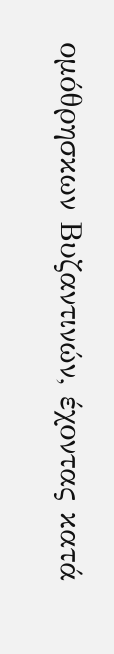ομόθρησκων Βυζαντινών, έχοντας κατά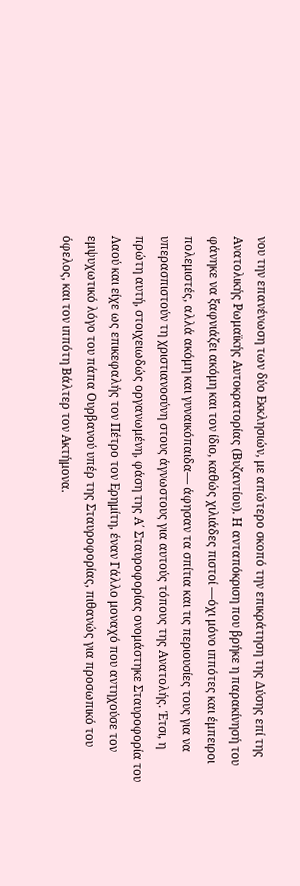νου την επανένωση των δύο Εκκλησιών, με απώτερο σκοπό την επικράτηση της Δύσης επί της Ανατολικής Ρωμαϊκής Αυτοκρατορίας (Βυζαντίου). Η ανταπόκριση που βρήκε η παρακίνησή του φάνηκε να ξαφνιάζει ακόμη και τον ίδιο, καθώς χιλιάδες πιστοί —όχι μόνο ιππότες και έμπειροι πολεμιστές, αλλά ακόμη και γυναικόπαιδα— άφησαν τα σπίτια και τις περιουσίες τους για να υπερασπιστούν τη χριστιανοσύνη στους άγνωστους για αυτούς τόπους της Ανατολής. Έτσι, η πρώτη αυτή, στοιχειωδώς οργανωμένη, φάση της Α΄ Σταυροφορίας ονομάστηκε Σταυροφορία του Λαού και είχε ως επικεφαλής τον Πέτρο τον Ερημίτη, έναν Γάλλο μοναχό που αντηχούσε τον εμψυχωτικό λόγο του πάπα Ουρβανού υπέρ της Σταυροφορίας, πιθανώς για προσωπικό του όφελος, και τον ιππότη Βάλτερ τον Ακτήμονα.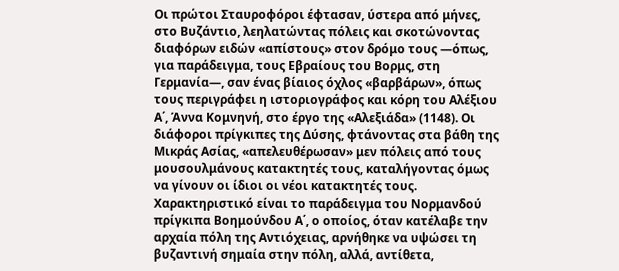Οι πρώτοι Σταυροφόροι έφτασαν, ύστερα από μήνες, στο Βυζάντιο, λεηλατώντας πόλεις και σκοτώνοντας διαφόρων ειδών «απίστους» στον δρόμο τους —όπως, για παράδειγμα, τους Εβραίους του Βορμς, στη Γερμανία—, σαν ένας βίαιος όχλος «βαρβάρων», όπως τους περιγράφει η ιστοριογράφος και κόρη του Αλέξιου Α΄, Άννα Κομνηνή, στο έργο της «Αλεξιάδα» (1148). Οι διάφοροι πρίγκιπες της Δύσης, φτάνοντας στα βάθη της Μικράς Ασίας, «απελευθέρωσαν» μεν πόλεις από τους μουσουλμάνους κατακτητές τους, καταλήγοντας όμως να γίνουν οι ίδιοι οι νέοι κατακτητές τους. Χαρακτηριστικό είναι το παράδειγμα του Νορμανδού πρίγκιπα Βοημούνδου Α΄, ο οποίος, όταν κατέλαβε την αρχαία πόλη της Αντιόχειας, αρνήθηκε να υψώσει τη βυζαντινή σημαία στην πόλη, αλλά, αντίθετα,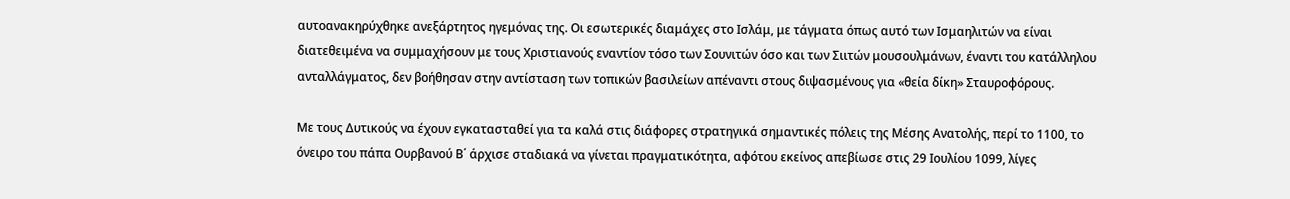αυτοανακηρύχθηκε ανεξάρτητος ηγεμόνας της. Οι εσωτερικές διαμάχες στο Ισλάμ, με τάγματα όπως αυτό των Ισμαηλιτών να είναι διατεθειμένα να συμμαχήσουν με τους Χριστιανούς εναντίον τόσο των Σουνιτών όσο και των Σιιτών μουσουλμάνων, έναντι του κατάλληλου ανταλλάγματος, δεν βοήθησαν στην αντίσταση των τοπικών βασιλείων απέναντι στους διψασμένους για «θεία δίκη» Σταυροφόρους.

Με τους Δυτικούς να έχουν εγκατασταθεί για τα καλά στις διάφορες στρατηγικά σημαντικές πόλεις της Μέσης Ανατολής, περί το 1100, το όνειρο του πάπα Ουρβανού Β΄ άρχισε σταδιακά να γίνεται πραγματικότητα, αφότου εκείνος απεβίωσε στις 29 Ιουλίου 1099, λίγες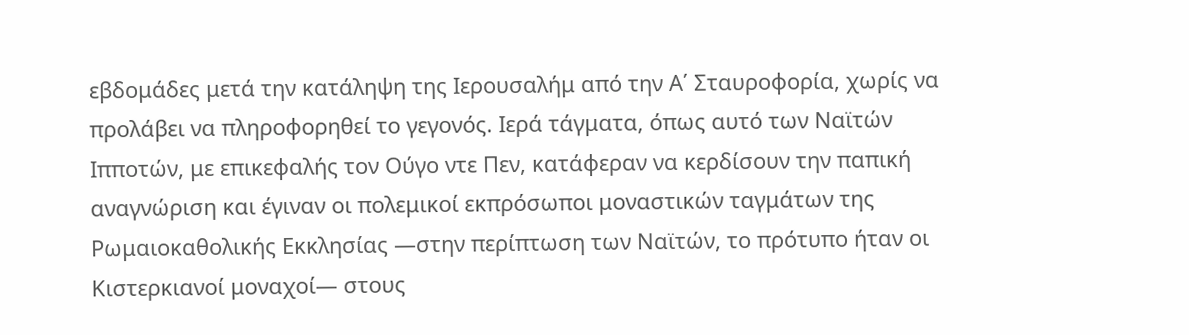εβδομάδες μετά την κατάληψη της Ιερουσαλήμ από την Α΄ Σταυροφορία, χωρίς να προλάβει να πληροφορηθεί το γεγονός. Ιερά τάγματα, όπως αυτό των Ναϊτών Ιπποτών, με επικεφαλής τον Ούγο ντε Πεν, κατάφεραν να κερδίσουν την παπική αναγνώριση και έγιναν οι πολεμικοί εκπρόσωποι μοναστικών ταγμάτων της Ρωμαιοκαθολικής Εκκλησίας —στην περίπτωση των Ναϊτών, το πρότυπο ήταν οι Κιστερκιανοί μοναχοί— στους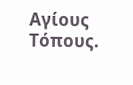Αγίους Τόπους.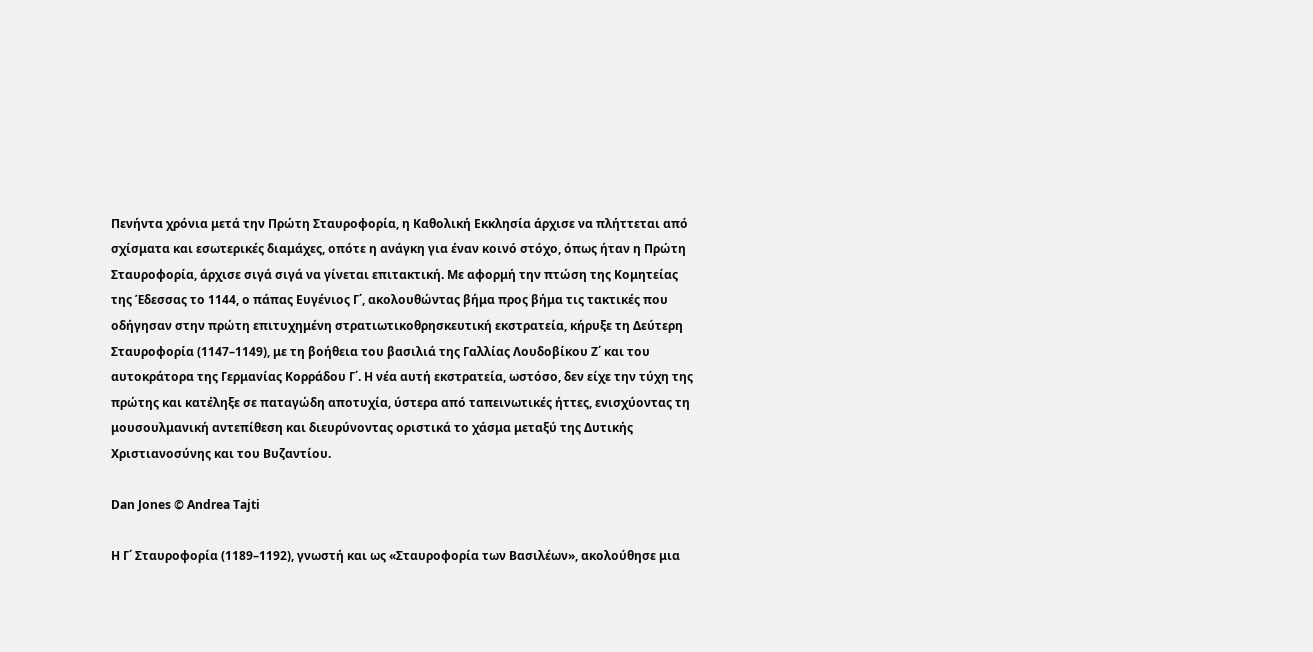Πενήντα χρόνια μετά την Πρώτη Σταυροφορία, η Καθολική Εκκλησία άρχισε να πλήττεται από σχίσματα και εσωτερικές διαμάχες, οπότε η ανάγκη για έναν κοινό στόχο, όπως ήταν η Πρώτη Σταυροφορία, άρχισε σιγά σιγά να γίνεται επιτακτική. Με αφορμή την πτώση της Κομητείας της Έδεσσας το 1144, ο πάπας Ευγένιος Γ΄, ακολουθώντας βήμα προς βήμα τις τακτικές που οδήγησαν στην πρώτη επιτυχημένη στρατιωτικοθρησκευτική εκστρατεία, κήρυξε τη Δεύτερη Σταυροφορία (1147–1149), με τη βοήθεια του βασιλιά της Γαλλίας Λουδοβίκου Ζ΄ και του αυτοκράτορα της Γερμανίας Κορράδου Γ΄. Η νέα αυτή εκστρατεία, ωστόσο, δεν είχε την τύχη της πρώτης και κατέληξε σε παταγώδη αποτυχία, ύστερα από ταπεινωτικές ήττες, ενισχύοντας τη μουσουλμανική αντεπίθεση και διευρύνοντας οριστικά το χάσμα μεταξύ της Δυτικής Χριστιανοσύνης και του Βυζαντίου.

Dan Jones © Andrea Tajti

Η Γ΄ Σταυροφορία (1189–1192), γνωστή και ως «Σταυροφορία των Βασιλέων», ακολούθησε μια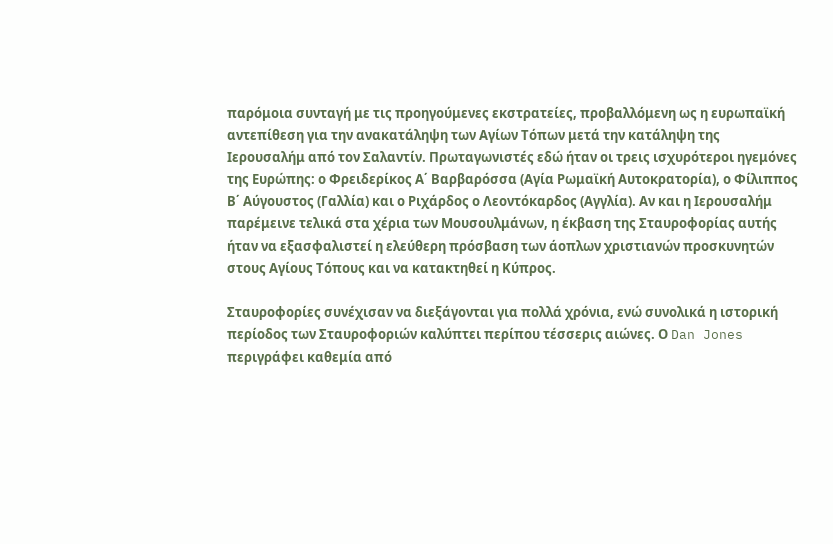παρόμοια συνταγή με τις προηγούμενες εκστρατείες, προβαλλόμενη ως η ευρωπαϊκή αντεπίθεση για την ανακατάληψη των Αγίων Τόπων μετά την κατάληψη της Ιερουσαλήμ από τον Σαλαντίν. Πρωταγωνιστές εδώ ήταν οι τρεις ισχυρότεροι ηγεμόνες της Ευρώπης: ο Φρειδερίκος Α΄ Βαρβαρόσσα (Αγία Ρωμαϊκή Αυτοκρατορία), ο Φίλιππος Β΄ Αύγουστος (Γαλλία) και ο Ριχάρδος ο Λεοντόκαρδος (Αγγλία). Αν και η Ιερουσαλήμ παρέμεινε τελικά στα χέρια των Μουσουλμάνων, η έκβαση της Σταυροφορίας αυτής ήταν να εξασφαλιστεί η ελεύθερη πρόσβαση των άοπλων χριστιανών προσκυνητών στους Αγίους Τόπους και να κατακτηθεί η Κύπρος.

Σταυροφορίες συνέχισαν να διεξάγονται για πολλά χρόνια, ενώ συνολικά η ιστορική περίοδος των Σταυροφοριών καλύπτει περίπου τέσσερις αιώνες. Ο Dan Jones περιγράφει καθεμία από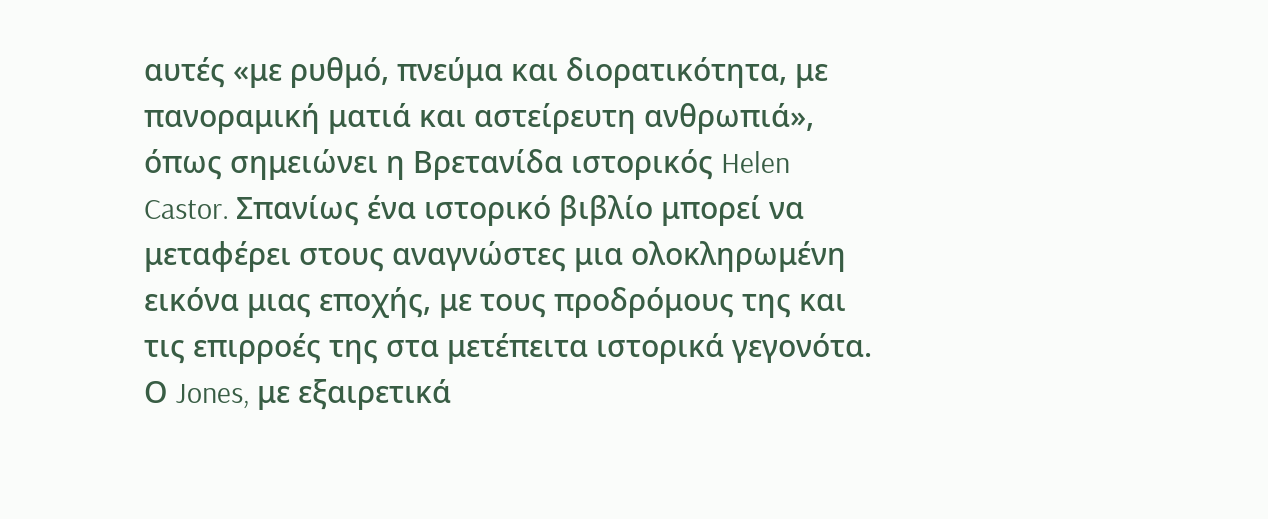αυτές «με ρυθμό, πνεύμα και διορατικότητα, με πανοραμική ματιά και αστείρευτη ανθρωπιά», όπως σημειώνει η Βρετανίδα ιστορικός Helen Castor. Σπανίως ένα ιστορικό βιβλίο μπορεί να μεταφέρει στους αναγνώστες μια ολοκληρωμένη εικόνα μιας εποχής, με τους προδρόμους της και τις επιρροές της στα μετέπειτα ιστορικά γεγονότα. Ο Jones, με εξαιρετικά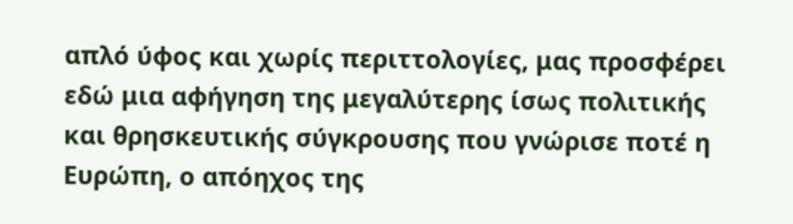απλό ύφος και χωρίς περιττολογίες, μας προσφέρει εδώ μια αφήγηση της μεγαλύτερης ίσως πολιτικής και θρησκευτικής σύγκρουσης που γνώρισε ποτέ η Ευρώπη, ο απόηχος της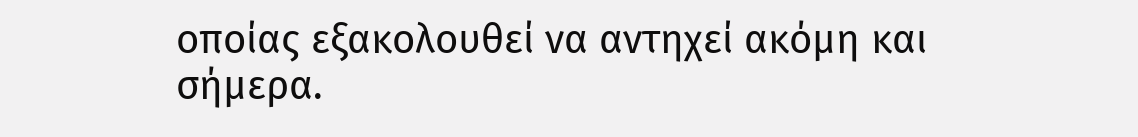οποίας εξακολουθεί να αντηχεί ακόμη και σήμερα.